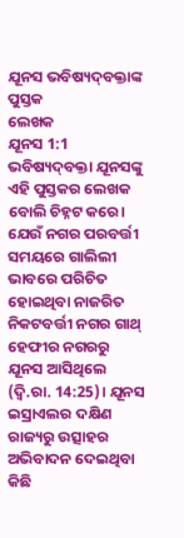ଯୂନସ ଭବିଷ୍ୟଦ୍‍ବକ୍ତାଙ୍କ ପୁସ୍ତକ
ଲେଖକ
ଯୂନସ 1:1 ଭବିଷ୍ୟଦ୍‍ବକ୍ତା ଯୂନସଙ୍କୁ ଏହି ପୁସ୍ତକର ଲେଖକ ବୋଲି ଚିହ୍ନଟ କରେ। ଯେଉଁ ନଗର ପରବର୍ତ୍ତୀ ସମୟରେ ଗାଲିଲୀ ଭାବରେ ପରିଚିତ ହୋଇଥିବା ନାଜରିତ ନିକଟବର୍ତ୍ତୀ ନଗର ଗାଥ୍‍ ହେଫୀର ନଗରରୁ ଯୂନସ ଆସିଥିଲେ (ଦ୍ଵି.ରା. 14:25)। ଯୂନସ ଇସ୍ରାଏଲର ଦକ୍ଷିଣ ରାଜ୍ୟରୁ ଉତ୍ସାହର ଅଭିବାଦନ ଦେଇଥିବା କିଛି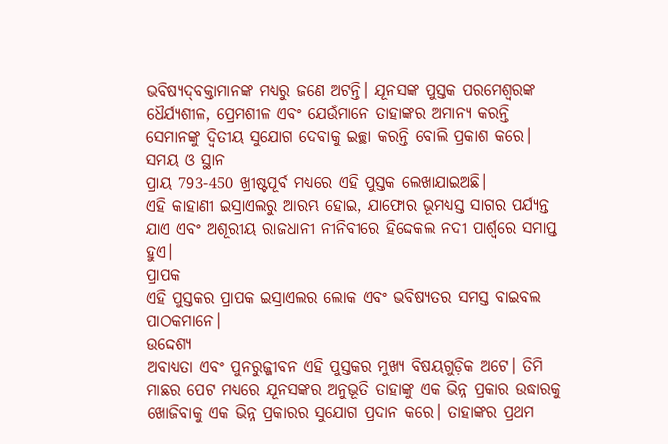ଭବିଷ୍ୟଦ୍‍ବକ୍ତାମାନଙ୍କ ମଧ୍ୟରୁ ଜଣେ ଅଟନ୍ତି। ଯୂନସଙ୍କ ପୁସ୍ତକ ପରମେଶ୍ୱରଙ୍କ ଧୈର୍ଯ୍ୟଶୀଳ, ପ୍ରେମଶୀଳ ଏବଂ ଯେଉଁମାନେ ତାହାଙ୍କର ଅମାନ୍ୟ କରନ୍ତି ସେମାନଙ୍କୁ ଦ୍ୱିତୀୟ ସୁଯୋଗ ଦେବାକୁ ଇଚ୍ଛା କରନ୍ତି ବୋଲି ପ୍ରକାଶ କରେ।
ସମୟ ଓ ସ୍ଥାନ
ପ୍ରାୟ 793-450 ଖ୍ରୀଷ୍ଟପୂର୍ବ ମଧ୍ୟରେ ଏହି ପୁସ୍ତକ ଲେଖାଯାଇଅଛି।
ଏହି କାହାଣୀ ଇସ୍ରାଏଲରୁ ଆରମ୍ଭ ହୋଇ, ଯାଫୋର ଭୂମଧ୍ୟସ୍ତ ସାଗର ପର୍ଯ୍ୟନ୍ତ ଯାଏ ଏବଂ ଅଶୂରୀୟ ରାଜଧାନୀ ନୀନିବୀରେ ହିଦ୍ଦେକଲ ନଦୀ ପାର୍ଶ୍ଵରେ ସମାପ୍ତ ହୁଏ।
ପ୍ରାପକ
ଏହି ପୁସ୍ତକର ପ୍ରାପକ ଇସ୍ରାଏଲର ଲୋକ ଏବଂ ଭବିଷ୍ୟତର ସମସ୍ତ ବାଇବଲ ପାଠକମାନେ।
ଉଦ୍ଦେଶ୍ୟ
ଅବାଧ୍ୟତା ଏବଂ ପୁନରୁଜ୍ଜୀବନ ଏହି ପୁସ୍ତକର ମୁଖ୍ୟ ବିଷୟଗୁଡ଼ିକ ଅଟେ। ତିମି ମାଛର ପେଟ ମଧ୍ୟରେ ଯୂନସଙ୍କର ଅନୁଭୂତି ତାହାଙ୍କୁ ଏକ ଭିନ୍ନ ପ୍ରକାର ଉଦ୍ଧାରକୁ ଖୋଜିବାକୁ ଏକ ଭିନ୍ନ ପ୍ରକାରର ସୁଯୋଗ ପ୍ରଦାନ କରେ। ତାହାଙ୍କର ପ୍ରଥମ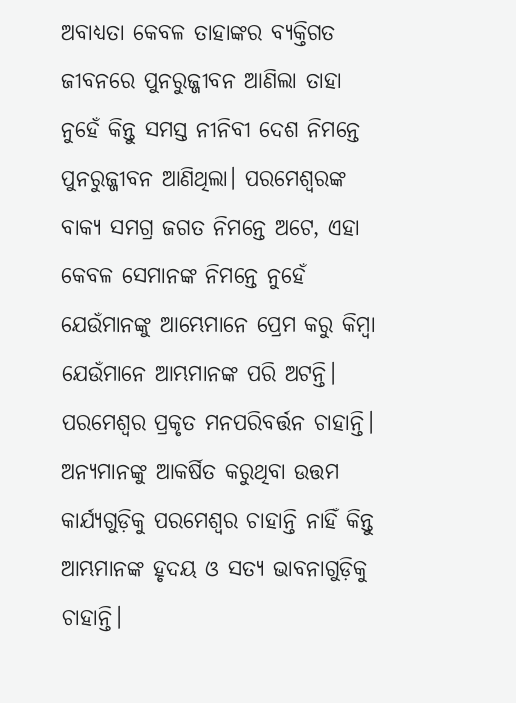ଅବାଧ୍ୟତା କେବଳ ତାହାଙ୍କର ବ୍ୟକ୍ତିଗତ ଜୀବନରେ ପୁନରୁଜ୍ଜୀବନ ଆଣିଲା ତାହା ନୁହେଁ କିନ୍ତୁ ସମସ୍ତ ନୀନିବୀ ଦେଶ ନିମନ୍ତେ ପୁନରୁଜ୍ଜୀବନ ଆଣିଥିଲା। ପରମେଶ୍ୱରଙ୍କ ବାକ୍ୟ ସମଗ୍ର ଜଗତ ନିମନ୍ତେ ଅଟେ, ଏହା କେବଳ ସେମାନଙ୍କ ନିମନ୍ତେ ନୁହେଁ ଯେଉଁମାନଙ୍କୁ ଆମ୍ଭେମାନେ ପ୍ରେମ କରୁ କିମ୍ବା ଯେଉଁମାନେ ଆମ୍ଭମାନଙ୍କ ପରି ଅଟନ୍ତି। ପରମେଶ୍ୱର ପ୍ରକୃତ ମନପରିବର୍ତ୍ତନ ଚାହାନ୍ତି। ଅନ୍ୟମାନଙ୍କୁ ଆକର୍ଷିତ କରୁଥିବା ଉତ୍ତମ କାର୍ଯ୍ୟଗୁଡ଼ିକୁ ପରମେଶ୍ୱର ଚାହାନ୍ତି ନାହିଁ କିନ୍ତୁ ଆମ୍ଭମାନଙ୍କ ହୃଦୟ ଓ ସତ୍ୟ ଭାବନାଗୁଡ଼ିକୁ ଚାହାନ୍ତି।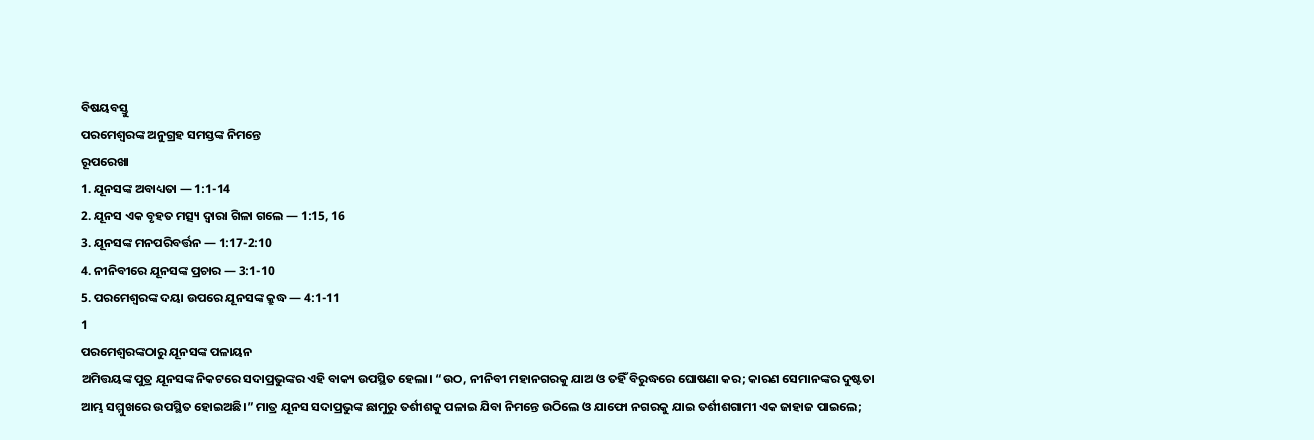ବିଷୟବସ୍ତୁ
ପରମେଶ୍ୱରଙ୍କ ଅନୁଗ୍ରହ ସମସ୍ତଙ୍କ ନିମନ୍ତେ
ରୂପରେଖା
1. ଯୂନସଙ୍କ ଅବାଧ୍ୟତା — 1:1-14
2. ଯୂନସ ଏକ ବୃହତ ମତ୍ସ୍ୟ ଦ୍ଵାରା ଗିଳା ଗଲେ — 1:15, 16
3. ଯୂନସଙ୍କ ମନପରିବର୍ତ୍ତନ — 1:17-2:10
4. ନୀନିବୀରେ ଯୂନସଙ୍କ ପ୍ରଚାର — 3:1-10
5. ପରମେଶ୍ୱରଙ୍କ ଦୟା ଉପରେ ଯୂନସଙ୍କ କ୍ରୁଦ୍ଧ — 4:1-11
1
ପରମେଶ୍ୱରଙ୍କଠାରୁ ଯୂନସଙ୍କ ପଳାୟନ
ଅମିତ୍ତୟଙ୍କ ପୁତ୍ର ଯୂନସଙ୍କ ନିକଟରେ ସଦାପ୍ରଭୁଙ୍କର ଏହି ବାକ୍ୟ ଉପସ୍ଥିତ ହେଲା। “ଉଠ, ନୀନିବୀ ମହାନଗରକୁ ଯାଅ ଓ ତହିଁ ବିରୁଦ୍ଧରେ ଘୋଷଣା କର; କାରଣ ସେମାନଙ୍କର ଦୁଷ୍ଟତା ଆମ୍ଭ ସମ୍ମୁଖରେ ଉପସ୍ଥିତ ହୋଇଅଛି।” ମାତ୍ର ଯୂନସ ସଦାପ୍ରଭୁଙ୍କ ଛାମୁରୁ ତର୍ଶୀଶକୁ ପଳାଇ ଯିବା ନିମନ୍ତେ ଉଠିଲେ ଓ ଯାଫୋ ନଗରକୁ ଯାଇ ତର୍ଶୀଶଗାମୀ ଏକ ଜାହାଜ ପାଇଲେ;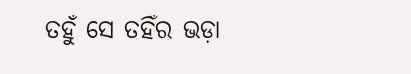ତହୁଁ ସେ ତହିଁର ଭଡ଼ା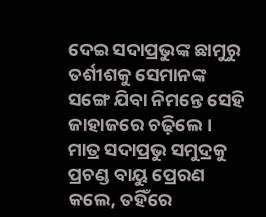ଦେଇ ସଦାପ୍ରଭୁଙ୍କ ଛାମୁରୁ ତର୍ଶୀଶକୁ ସେମାନଙ୍କ ସଙ୍ଗେ ଯିବା ନିମନ୍ତେ ସେହି ଜାହାଜରେ ଚଢ଼ିଲେ।
ମାତ୍ର ସଦାପ୍ରଭୁ ସମୁଦ୍ରକୁ ପ୍ରଚଣ୍ଡ ବାୟୁ ପ୍ରେରଣ କଲେ, ତହିଁରେ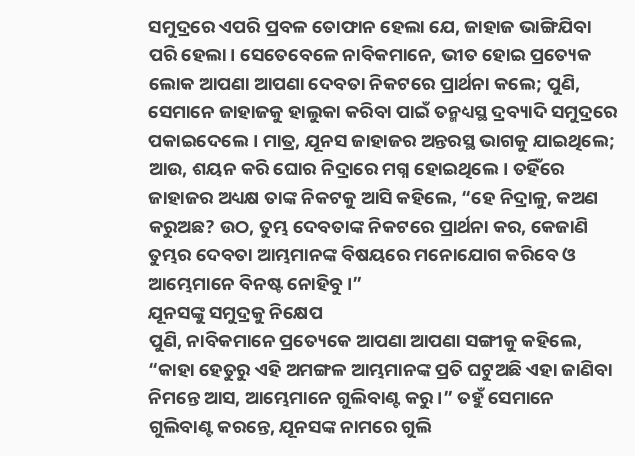ସମୁଦ୍ରରେ ଏପରି ପ୍ରବଳ ତୋଫାନ ହେଲା ଯେ, ଜାହାଜ ଭାଙ୍ଗିଯିବା ପରି ହେଲା। ସେତେବେଳେ ନାବିକମାନେ, ଭୀତ ହୋଇ ପ୍ରତ୍ୟେକ ଲୋକ ଆପଣା ଆପଣା ଦେବତା ନିକଟରେ ପ୍ରାର୍ଥନା କଲେ; ପୁଣି, ସେମାନେ ଜାହାଜକୁ ହାଲୁକା କରିବା ପାଇଁ ତନ୍ମଧ୍ୟସ୍ଥ ଦ୍ରବ୍ୟାଦି ସମୁଦ୍ରରେ ପକାଇଦେଲେ। ମାତ୍ର, ଯୂନସ ଜାହାଜର ଅନ୍ତରସ୍ଥ ଭାଗକୁ ଯାଇଥିଲେ; ଆଉ, ଶୟନ କରି ଘୋର ନିଦ୍ରାରେ ମଗ୍ନ ହୋଇଥିଲେ। ତହିଁରେ ଜାହାଜର ଅଧ୍ୟକ୍ଷ ତାଙ୍କ ନିକଟକୁ ଆସି କହିଲେ, “ହେ ନିଦ୍ରାଳୁ, କଅଣ କରୁଅଛ? ଉଠ, ତୁମ୍ଭ ଦେବତାଙ୍କ ନିକଟରେ ପ୍ରାର୍ଥନା କର, କେଜାଣି ତୁମ୍ଭର ଦେବତା ଆମ୍ଭମାନଙ୍କ ବିଷୟରେ ମନୋଯୋଗ କରିବେ ଓ ଆମ୍ଭେମାନେ ବିନଷ୍ଟ ନୋହିବୁ।”
ଯୂନସଙ୍କୁ ସମୁଦ୍ରକୁ ନିକ୍ଷେପ
ପୁଣି, ନାବିକମାନେ ପ୍ରତ୍ୟେକେ ଆପଣା ଆପଣା ସଙ୍ଗୀକୁ କହିଲେ, “କାହା ହେତୁରୁ ଏହି ଅମଙ୍ଗଳ ଆମ୍ଭମାନଙ୍କ ପ୍ରତି ଘଟୁଅଛି ଏହା ଜାଣିବା ନିମନ୍ତେ ଆସ, ଆମ୍ଭେମାନେ ଗୁଲିବାଣ୍ଟ କରୁ।” ତହୁଁ ସେମାନେ ଗୁଲିବାଣ୍ଟ କରନ୍ତେ, ଯୂନସଙ୍କ ନାମରେ ଗୁଲି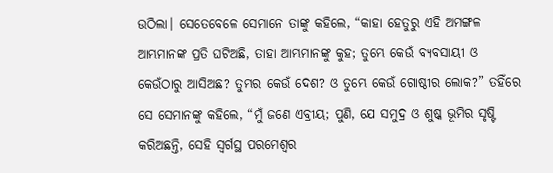ଉଠିଲା। ସେତେବେଳେ ସେମାନେ ତାଙ୍କୁ କହିଲେ, “କାହା ହେତୁରୁ ଏହି ଅମଙ୍ଗଳ ଆମ୍ଭମାନଙ୍କ ପ୍ରତି ଘଟିଅଛି, ତାହା ଆମ୍ଭମାନଙ୍କୁ କୁହ; ତୁମ୍ଭେ କେଉଁ ବ୍ୟବସାୟୀ ଓ କେଉଁଠାରୁ ଆସିଅଛ? ତୁମ୍ଭର କେଉଁ ଦେଶ? ଓ ତୁମ୍ଭେ କେଉଁ ଗୋଷ୍ଠୀର ଲୋକ?” ତହିଁରେ ସେ ସେମାନଙ୍କୁ କହିଲେ, “ମୁଁ ଜଣେ ଏବ୍ରୀୟ; ପୁଣି, ଯେ ସମୁଦ୍ର ଓ ଶୁଷ୍କ ଭୂମିର ସୃଷ୍ଟି କରିଅଛନ୍ତି, ସେହି ସ୍ୱର୍ଗସ୍ଥ ପରମେଶ୍ୱର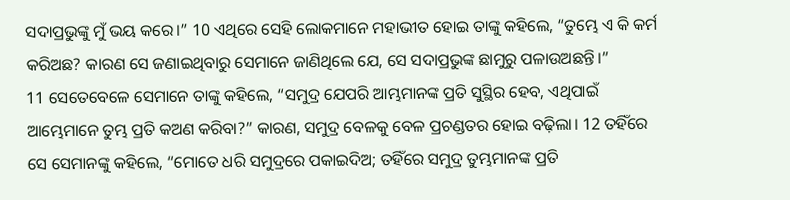ସଦାପ୍ରଭୁଙ୍କୁ ମୁଁ ଭୟ କରେ।” 10 ଏଥିରେ ସେହି ଲୋକମାନେ ମହାଭୀତ ହୋଇ ତାଙ୍କୁ କହିଲେ, “ତୁମ୍ଭେ ଏ କି କର୍ମ କରିଅଛ? କାରଣ ସେ ଜଣାଇଥିବାରୁ ସେମାନେ ଜାଣିଥିଲେ ଯେ, ସେ ସଦାପ୍ରଭୁଙ୍କ ଛାମୁରୁ ପଳାଉଅଛନ୍ତି।”
11 ସେତେବେଳେ ସେମାନେ ତାଙ୍କୁ କହିଲେ, “ସମୁଦ୍ର ଯେପରି ଆମ୍ଭମାନଙ୍କ ପ୍ରତି ସୁସ୍ଥିର ହେବ, ଏଥିପାଇଁ ଆମ୍ଭେମାନେ ତୁମ୍ଭ ପ୍ରତି କଅଣ କରିବା?” କାରଣ, ସମୁଦ୍ର ବେଳକୁ ବେଳ ପ୍ରଚଣ୍ଡତର ହୋଇ ବଢ଼ିଲା। 12 ତହିଁରେ ସେ ସେମାନଙ୍କୁ କହିଲେ, “ମୋତେ ଧରି ସମୁଦ୍ରରେ ପକାଇଦିଅ; ତହିଁରେ ସମୁଦ୍ର ତୁମ୍ଭମାନଙ୍କ ପ୍ରତି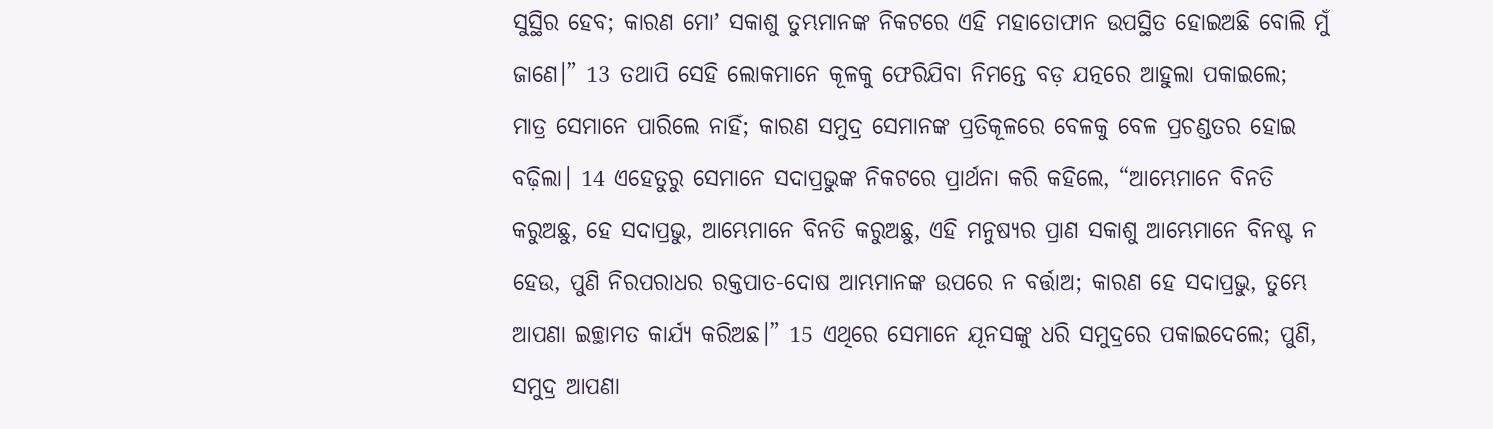ସୁସ୍ଥିର ହେବ; କାରଣ ମୋʼ ସକାଶୁ ତୁମ୍ଭମାନଙ୍କ ନିକଟରେ ଏହି ମହାତୋଫାନ ଉପସ୍ଥିତ ହୋଇଅଛି ବୋଲି ମୁଁ ଜାଣେ।” 13 ତଥାପି ସେହି ଲୋକମାନେ କୂଳକୁ ଫେରିଯିବା ନିମନ୍ତେ ବଡ଼ ଯତ୍ନରେ ଆହୁଲା ପକାଇଲେ; ମାତ୍ର ସେମାନେ ପାରିଲେ ନାହିଁ; କାରଣ ସମୁଦ୍ର ସେମାନଙ୍କ ପ୍ରତିକୂଳରେ ବେଳକୁ ବେଳ ପ୍ରଚଣ୍ଡତର ହୋଇ ବଢ଼ିଲା। 14 ଏହେତୁରୁ ସେମାନେ ସଦାପ୍ରଭୁଙ୍କ ନିକଟରେ ପ୍ରାର୍ଥନା କରି କହିଲେ, “ଆମ୍ଭେମାନେ ବିନତି କରୁଅଛୁ, ହେ ସଦାପ୍ରଭୁ, ଆମ୍ଭେମାନେ ବିନତି କରୁଅଛୁ, ଏହି ମନୁଷ୍ୟର ପ୍ରାଣ ସକାଶୁ ଆମ୍ଭେମାନେ ବିନଷ୍ଟ ନ ହେଉ, ପୁଣି ନିରପରାଧର ରକ୍ତପାତ-ଦୋଷ ଆମ୍ଭମାନଙ୍କ ଉପରେ ନ ବର୍ତ୍ତାଅ; କାରଣ ହେ ସଦାପ୍ରଭୁ, ତୁମ୍ଭେ ଆପଣା ଇଚ୍ଛାମତ କାର୍ଯ୍ୟ କରିଅଛ।” 15 ଏଥିରେ ସେମାନେ ଯୂନସଙ୍କୁ ଧରି ସମୁଦ୍ରରେ ପକାଇଦେଲେ; ପୁଣି, ସମୁଦ୍ର ଆପଣା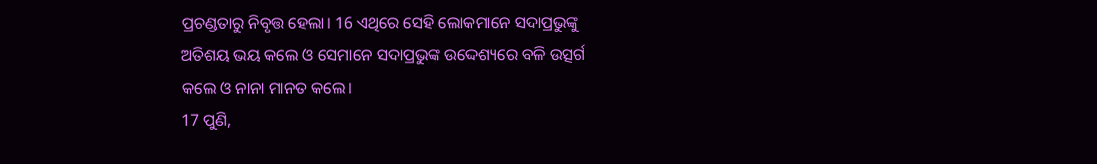ପ୍ରଚଣ୍ଡତାରୁ ନିବୃତ୍ତ ହେଲା। 16 ଏଥିରେ ସେହି ଲୋକମାନେ ସଦାପ୍ରଭୁଙ୍କୁ ଅତିଶୟ ଭୟ କଲେ ଓ ସେମାନେ ସଦାପ୍ରଭୁଙ୍କ ଉଦ୍ଦେଶ୍ୟରେ ବଳି ଉତ୍ସର୍ଗ କଲେ ଓ ନାନା ମାନତ କଲେ।
17 ପୁଣି,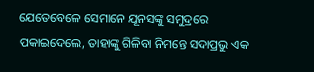ଯେତେବେଳେ ସେମାନେ ଯୂନସଙ୍କୁ ସମୁଦ୍ରରେ ପକାଇଦେଲେ, ତାହାଙ୍କୁ ଗିଳିବା ନିମନ୍ତେ ସଦାପ୍ରଭୁ ଏକ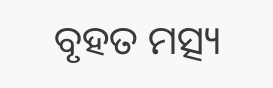ବୃହତ ମତ୍ସ୍ୟ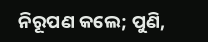ନିରୂପଣ କଲେ; ପୁଣି,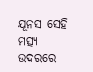ଯୂନସ ସେହି ମତ୍ସ୍ୟ ଉଦରରେ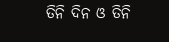ତିନି ଦିନ ଓ ତିନି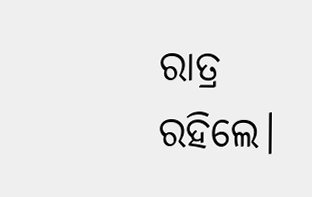ରାତ୍ର ରହିଲେ।